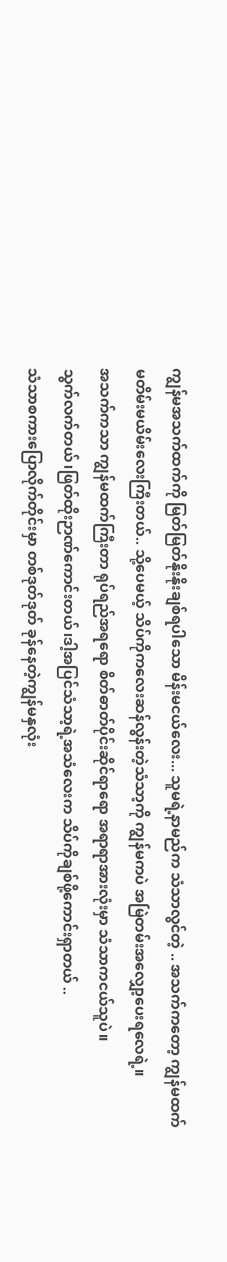ကျွန်မအသက်ထက်ကို မြတ်မြတ်နိုးနိုးချစ်ရပါသော မိန်းမငယ်လေး... သူမရဲ့နာမည်က သံသာလွင်တဲ့ .. အသက်ကတော့ ကျွန်မထက်မတိမ်းမယိမ်းလေးကြီးတယ်.. သို့ပေမယ့် သိပ်ကိုကလေးဆန်လွန်းတဲ့သံသာ့ကို ကျွန်မကပဲ အမြဲတမ်းအလျှော့ပေးရလေရဲ့။
အသက်ကသာ ကျွန်မထက်ကြီးတာ ရုပ်ရည်အရရော စိတ်ဓာတ်ပိုင်းဆိုင်ရာရော အရာရာအားလုံးမှာ သံသာကငယ်သူပဲ။
သွက်လက်တယ်၊ဖြတ်ထိုးဉာဏ်ကောင်းတယ်၊ဒါ့အပြင်သံသာ့ရဲ့အသံလေးက သိပ်ကိုချစ်ဖို့ကောင်းရှာတယ် ..
သံသာစကားပြောလိုက်တိုင်းမှာ တစ်ဒုတ်ဒုတ် ခုန်နေတဲ့ကျွန်မနှလုံး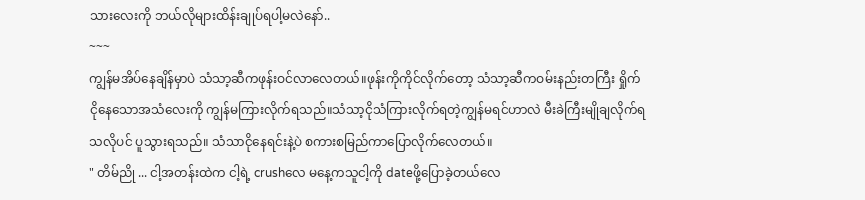သားလေးကို ဘယ်လိုများထိန်းချုပ်ရပါ့မလဲနော်..
~~~
ကျွန်မအိပ်နေချိန်မှာပဲ သံသာ့ဆီကဖုန်းဝင်လာလေတယ်။ဖုန်းကိုကိုင်လိုက်တော့ သံသာ့ဆီကဝမ်းနည်းတကြီး ရှိုက်ငိုနေသောအသံလေးကို ကျွန်မကြားလိုက်ရသည်။သံသာ့ငိုသံကြားလိုက်ရတဲ့ကျွန်မရင်ဟာလဲ မီးခဲကြီးမျိုချလိုက်ရသလိုပင် ပူသွားရသည်။ သံသာငိုနေရင်းနဲ့ပဲ စကားစမြည်ကာပြောလိုက်လေတယ်။
" တိမ်ညို ... ငါ့အတန်းထဲက ငါ့ရဲ့ crushလေ မနေ့ကသူငါ့ကို dateဖို့ပြောခဲ့တယ်လေ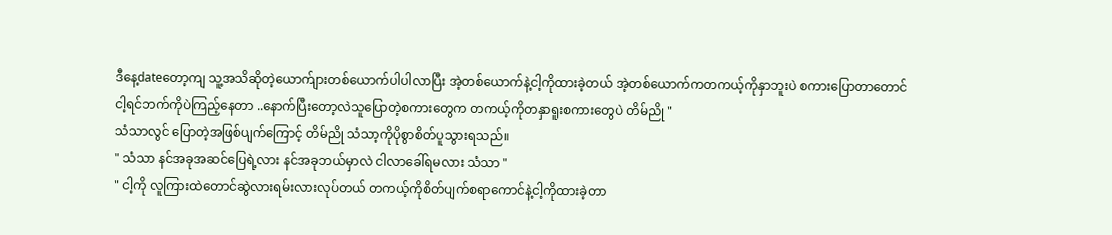ဒီနေ့dateတော့ကျ သူ့အသိဆိုတဲ့ယောက်ျားတစ်ယောက်ပါပါလာပြီး အဲ့တစ်ယောက်နဲ့ငါ့ကိုထားခဲ့တယ် အဲ့တစ်ယောက်ကတကယ့်ကိုနှာဘူးပဲ စကားပြောတာတောင်ငါ့ရင်ဘက်ကိုပဲကြည့်နေတာ ..နောက်ပြီးတော့လဲသူပြောတဲ့စကားတွေက တကယ့်ကိုတနှာရူးစကားတွေပဲ တိမ်ညို "
သံသာလွင် ပြောတဲ့အဖြစ်ပျက်ကြောင့် တိမ်ညို သံသာ့ကိုပိုစွာစိတ်ပူသွားရသည်။
" သံသာ နင်အခုအဆင်ပြေရဲ့လား နင်အခုဘယ်မှာလဲ ငါလာခေါ်ရမလား သံသာ "
" ငါ့ကို လူကြားထဲတောင်ဆွဲလားရမ်းလားလုပ်တယ် တကယ့်ကိုစိတ်ပျက်စရာကောင်နဲ့ငါ့ကိုထားခဲ့တာ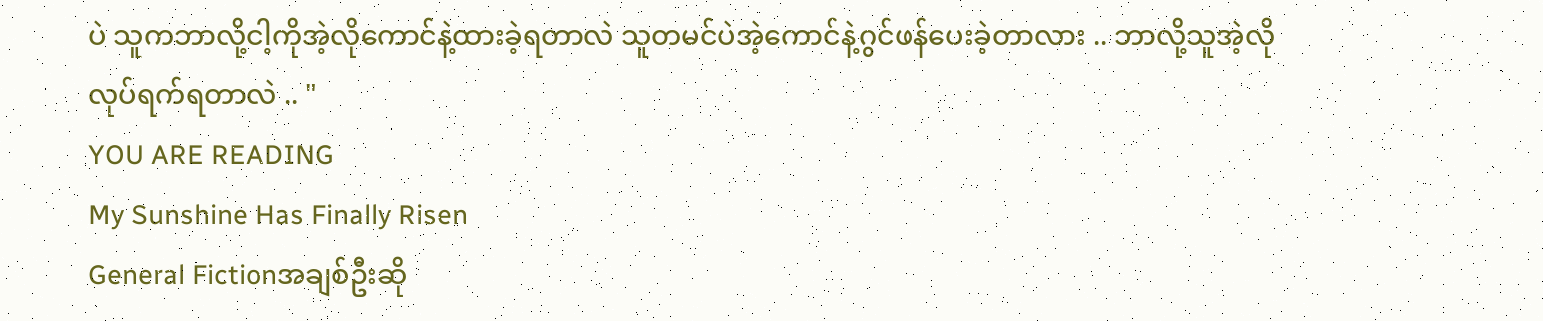ပဲ သူကဘာလို့ငါ့ကိုအဲ့လိုကောင်နဲ့ထားခဲ့ရတာလဲ သူတမင်ပဲအဲ့ကောင်နဲ့ဂွင်ဖန်ပေးခဲ့တာလား .. ဘာလို့သူအဲ့လိုလုပ်ရက်ရတာလဲ .. "
YOU ARE READING
My Sunshine Has Finally Risen
General Fictionအချစ်ဦးဆို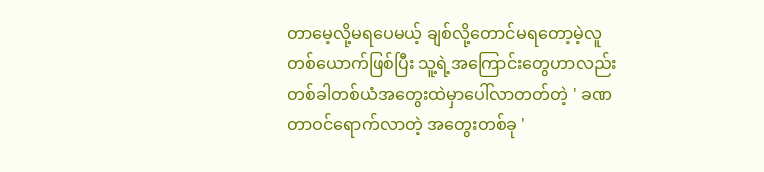တာမေ့လို့မရပေမယ့် ချစ်လို့တောင်မရတော့မဲ့လူတစ်ယောက်ဖြစ်ပြီး သူ့ရဲ့အကြောင်းတွေဟာလည်း တစ်ခါတစ်ယံအတွေးထဲမှာပေါ်လာတတ်တဲ့ ' ခဏတာဝင်ရောက်လာတဲ့ အတွေးတစ်ခု '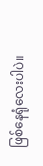ဖြစ်နေရုံလေးပါပဲ။